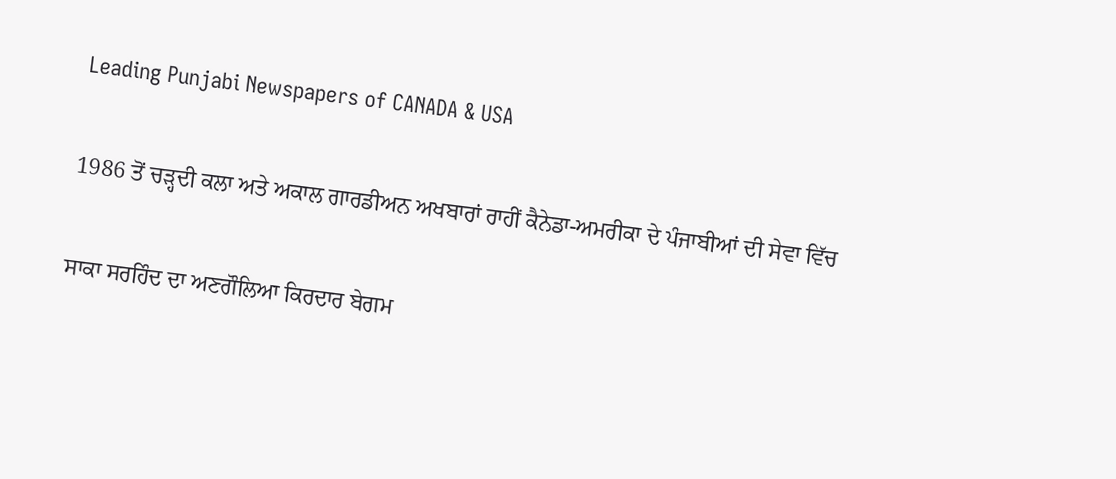Leading Punjabi Newspapers of CANADA & USA

1986 ਤੋਂ ਚੜ੍ਹਦੀ ਕਲਾ ਅਤੇ ਅਕਾਲ ਗਾਰਡੀਅਨ ਅਖਬਾਰਾਂ ਰਾਹੀਂ ਕੈਨੇਡਾ-ਅਮਰੀਕਾ ਦੇ ਪੰਜਾਬੀਆਂ ਦੀ ਸੇਵਾ ਵਿੱਚ

ਸਾਕਾ ਸਰਹਿੰਦ ਦਾ ਅਣਗੌਲਿਆ ਕਿਰਦਾਰ ਬੇਗਮ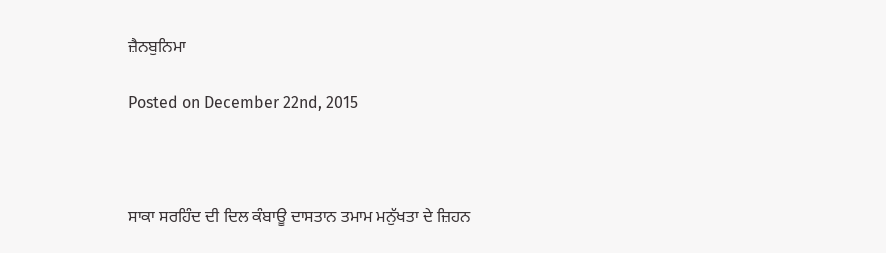ਜ਼ੈਨਬੁਨਿਮਾ

Posted on December 22nd, 2015



ਸਾਕਾ ਸਰਹਿੰਦ ਦੀ ਦਿਲ ਕੰਬਾਊ ਦਾਸਤਾਨ ਤਮਾਮ ਮਨੁੱਖਤਾ ਦੇ ਜ਼ਿਹਨ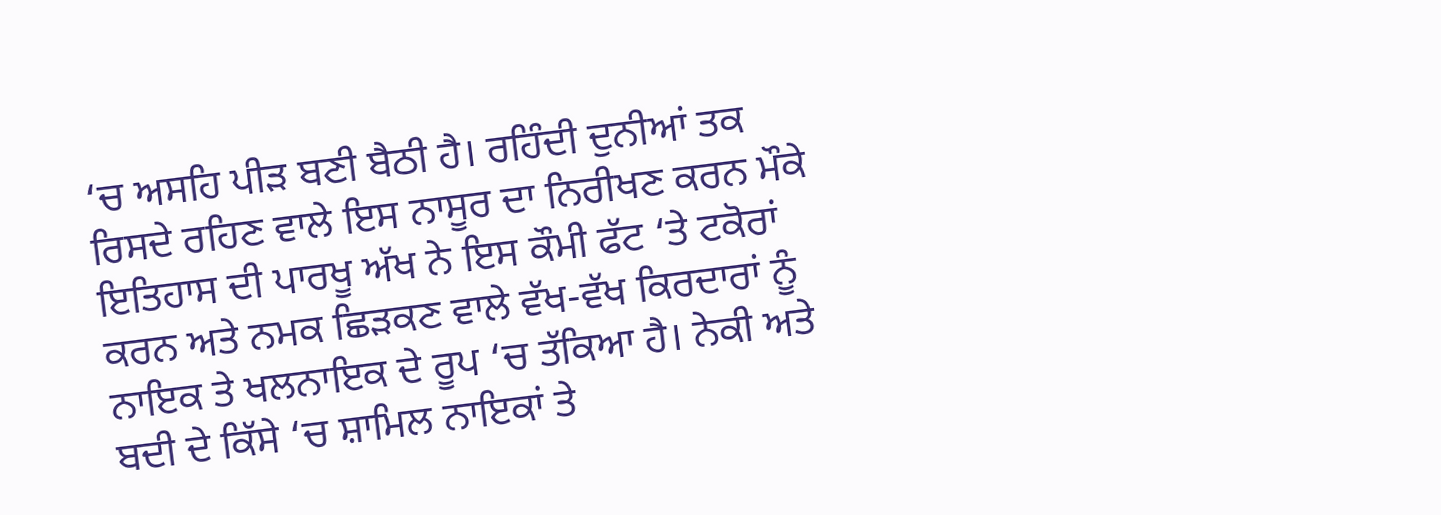‘ਚ ਅਸਹਿ ਪੀੜ ਬਣੀ ਬੈਠੀ ਹੈ। ਰਹਿੰਦੀ ਦੁਨੀਆਂ ਤਕ ਰਿਸਦੇ ਰਹਿਣ ਵਾਲੇ ਇਸ ਨਾਸੂਰ ਦਾ ਨਿਰੀਖਣ ਕਰਨ ਮੌਕੇ ਇਤਿਹਾਸ ਦੀ ਪਾਰਖੂ ਅੱਖ ਨੇ ਇਸ ਕੌਮੀ ਫੱਟ ‘ਤੇ ਟਕੋਰਾਂ ਕਰਨ ਅਤੇ ਨਮਕ ਛਿੜਕਣ ਵਾਲੇ ਵੱਖ-ਵੱਖ ਕਿਰਦਾਰਾਂ ਨੂੰ ਨਾਇਕ ਤੇ ਖਲਨਾਇਕ ਦੇ ਰੂਪ ‘ਚ ਤੱਕਿਆ ਹੈ। ਨੇਕੀ ਅਤੇ ਬਦੀ ਦੇ ਕਿੱਸੇ ‘ਚ ਸ਼ਾਮਿਲ ਨਾਇਕਾਂ ਤੇ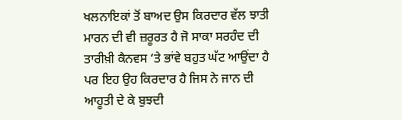ਖਲਨਾਇਕਾਂ ਤੋਂ ਬਾਅਦ ਉਸ ਕਿਰਦਾਰ ਵੱਲ ਝਾਤੀ ਮਾਰਨ ਦੀ ਵੀ ਜ਼ਰੂਰਤ ਹੈ ਜੋ ਸਾਕਾ ਸਰਹੰਦ ਦੀ ਤਾਰੀਖ਼ੀ ਕੈਨਵਸ ‘ਤੇ ਭਾਂਵੇ ਬਹੁਤ ਘੱਟ ਆਉਂਦਾ ਹੈ ਪਰ ਇਹ ਉਹ ਕਿਰਦਾਰ ਹੈ ਜਿਸ ਨੇ ਜਾਨ ਦੀ ਆਹੂਤੀ ਦੇ ਕੇ ਬੁਝਦੀ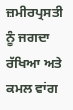ਜ਼ਮੀਰਪ੍ਰਸਤੀ ਨੂੰ ਜਗਦਾ ਰੱਖਿਆ ਅਤੇ ਕਮਲ ਵਾਂਗ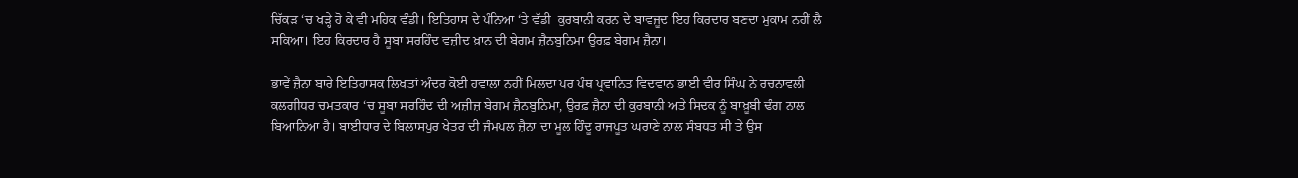ਚਿੱਕੜ ‘ਚ ਖੜ੍ਹੇ ਹੋ ਕੇ ਵੀ ਮਹਿਕ ਵੰਡੀ। ਇਤਿਹਾਸ ਦੇ ਪੰਨਿਆ ‘ਤੇ ਵੱਡੀ  ਕੁਰਬਾਨੀ ਕਰਨ ਦੇ ਬਾਵਜੂਦ ਇਹ ਕਿਰਦਾਰ ਬਣਦਾ ਮੁਕਾਮ ਨਹੀਂ ਲੈ ਸਕਿਆ। ਇਹ ਕਿਰਦਾਰ ਹੈ ਸੂਬਾ ਸਰਹਿੰਦ ਵਜ਼ੀਦ ਖ਼ਾਨ ਦੀ ਬੇਗਮ ਜ਼ੈਨਬੁਨਿਮਾ ਉਰਫ਼ ਬੇਗਮ ਜ਼ੈਨਾ।

ਭਾਵੇਂ ਜ਼ੈਨਾ ਬਾਰੇ ਇਤਿਹਾਸਕ ਲਿਖਤਾਂ ਅੰਦਰ ਕੋਈ ਹਵਾਲਾ ਨਹੀਂ ਮਿਲਦਾ ਪਰ ਪੰਥ ਪ੍ਰਵਾਨਿਤ ਵਿਦਵਾਨ ਭਾਈ ਵੀਰ ਸਿੰਘ ਨੇ ਰਚਨਾਵਲੀ ਕਲਗੀਧਰ ਚਮਤਕਾਰ ‘ਚ ਸੂਬਾ ਸਰਹਿੰਦ ਦੀ ਅਜ਼ੀਜ਼ ਬੇਗਮ ਜ਼ੈਨਬੁਨਿਮਾ, ਉਰਫ਼ ਜ਼ੈਨਾ ਦੀ ਕੁਰਬਾਨੀ ਅਤੇ ਸਿਦਕ ਨੂੰ ਬਾਖ਼ੂਬੀ ਢੰਗ ਨਾਲ ਬਿਆਨਿਆ ਹੈ। ਬਾਈਧਾਰ ਦੇ ਬਿਲਾਸਪੁਰ ਖੇਤਰ ਦੀ ਜੰਮਪਲ ਜ਼ੈਨਾ ਦਾ ਮੂਲ ਹਿੰਦੂ ਰਾਜਪੂਤ ਘਰਾਣੇ ਨਾਲ ਸੰਬਧਤ ਸੀ ਤੇ ਉਸ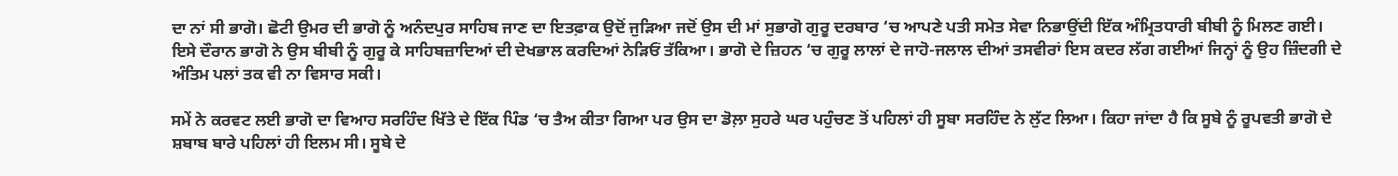ਦਾ ਨਾਂ ਸੀ ਭਾਗੋ। ਛੋਟੀ ਉਮਰ ਦੀ ਭਾਗੋ ਨੂੰ ਅਨੰਦਪੁਰ ਸਾਹਿਬ ਜਾਣ ਦਾ ਇਤਫ਼ਾਕ ਉਦੋਂ ਜੁੜਿਆ ਜਦੋਂ ਉਸ ਦੀ ਮਾਂ ਸੁਭਾਗੋ ਗੁਰੂ ਦਰਬਾਰ ‘ਚ ਆਪਣੇ ਪਤੀ ਸਮੇਤ ਸੇਵਾ ਨਿਭਾਉਂਦੀ ਇੱਕ ਅੰਮ੍ਰਿਤਧਾਰੀ ਬੀਬੀ ਨੂੰ ਮਿਲਣ ਗਈ। ਇਸੇ ਦੌਰਾਨ ਭਾਗੋ ਨੇ ਉਸ ਬੀਬੀ ਨੂੰ ਗੁਰੂ ਕੇ ਸਾਹਿਬਜ਼ਾਦਿਆਂ ਦੀ ਦੇਖਭਾਲ ਕਰਦਿਆਂ ਨੇੜਿਓਂ ਤੱਕਿਆ। ਭਾਗੋ ਦੇ ਜ਼ਿਹਨ ‘ਚ ਗੁਰੂ ਲਾਲਾਂ ਦੇ ਜਾਹੋ-ਜਲਾਲ ਦੀਆਂ ਤਸਵੀਰਾਂ ਇਸ ਕਦਰ ਲੱਗ ਗਈਆਂ ਜਿਨ੍ਹਾਂ ਨੂੰ ਉਹ ਜ਼ਿੰਦਗੀ ਦੇ ਅੰਤਿਮ ਪਲਾਂ ਤਕ ਵੀ ਨਾ ਵਿਸਾਰ ਸਕੀ।

ਸਮੇਂ ਨੇ ਕਰਵਟ ਲਈ ਭਾਗੋ ਦਾ ਵਿਆਹ ਸਰਹਿੰਦ ਖਿੱਤੇ ਦੇ ਇੱਕ ਪਿੰਡ ‘ਚ ਤੈਅ ਕੀਤਾ ਗਿਆ ਪਰ ਉਸ ਦਾ ਡੋਲ਼ਾ ਸੁਹਰੇ ਘਰ ਪਹੁੰਚਣ ਤੋਂ ਪਹਿਲਾਂ ਹੀ ਸੂਬਾ ਸਰਹਿੰਦ ਨੇ ਲੁੱਟ ਲਿਆ। ਕਿਹਾ ਜਾਂਦਾ ਹੈ ਕਿ ਸੂਬੇ ਨੂੰ ਰੂਪਵਤੀ ਭਾਗੋ ਦੇ ਸ਼ਬਾਬ ਬਾਰੇ ਪਹਿਲਾਂ ਹੀ ਇਲਮ ਸੀ। ਸੂਬੇ ਦੇ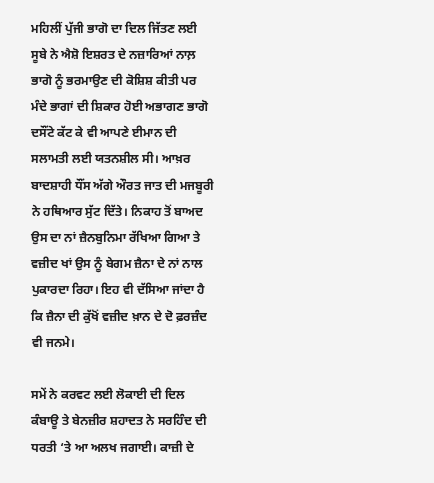ਮਹਿਲੀਂ ਪੁੱਜੀ ਭਾਗੋ ਦਾ ਦਿਲ ਜਿੱਤਣ ਲਈ ਸੂਬੇ ਨੇ ਐਸ਼ੋ ਇਸ਼ਰਤ ਦੇ ਨਜ਼ਾਰਿਆਂ ਨਾਲ਼ ਭਾਗੋ ਨੂੰ ਭਰਮਾਉਣ ਦੀ ਕੋਸ਼ਿਸ਼ ਕੀਤੀ ਪਰ ਮੰਦੇ ਭਾਗਾਂ ਦੀ ਸ਼ਿਕਾਰ ਹੋਈ ਅਭਾਗਣ ਭਾਗੋ ਦਸੌਂਟੇ ਕੱਟ ਕੇ ਵੀ ਆਪਣੇ ਈਮਾਨ ਦੀ ਸਲਾਮਤੀ ਲਈ ਯਤਨਸ਼ੀਲ ਸੀ। ਆਖ਼ਰ ਬਾਦਸ਼ਾਹੀ ਧੌਂਸ ਅੱਗੇ ਔਰਤ ਜਾਤ ਦੀ ਮਜਬੂਰੀ ਨੇ ਹਥਿਆਰ ਸੁੱਟ ਦਿੱਤੇ। ਨਿਕਾਹ ਤੋਂ ਬਾਅਦ ਉਸ ਦਾ ਨਾਂ ਜ਼ੈਨਬੁਨਿਮਾ ਰੱਖਿਆ ਗਿਆ ਤੇ ਵਜ਼ੀਦ ਖਾਂ ਉਸ ਨੂੰ ਬੇਗਮ ਜ਼ੈਨਾ ਦੇ ਨਾਂ ਨਾਲ ਪੁਕਾਰਦਾ ਰਿਹਾ। ਇਹ ਵੀ ਦੱਸਿਆ ਜਾਂਦਾ ਹੈ ਕਿ ਜ਼ੈਨਾ ਦੀ ਕੁੱਖੋਂ ਵਜ਼ੀਦ ਖ਼ਾਨ ਦੇ ਦੋ ਫ਼ਰਜ਼ੰਦ ਵੀ ਜਨਮੇ।

ਸਮੇਂ ਨੇ ਕਰਵਟ ਲਈ ਲੋਕਾਈ ਦੀ ਦਿਲ ਕੰਬਾਊ ਤੇ ਬੇਨਜ਼ੀਰ ਸ਼ਹਾਦਤ ਨੇ ਸਰਹਿੰਦ ਦੀ ਧਰਤੀ ‘ਤੇ ਆ ਅਲਖ ਜਗਾਈ। ਕਾਜ਼ੀ ਦੇ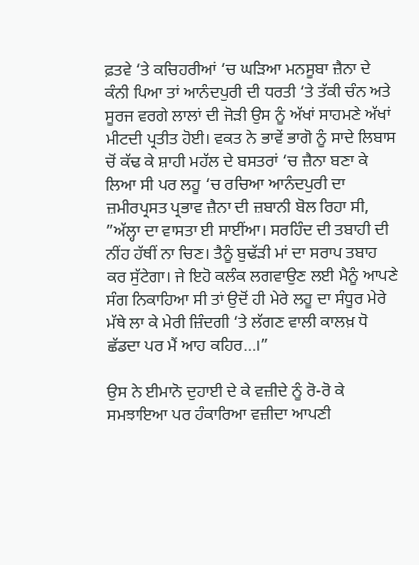ਫ਼ਤਵੇ ‘ਤੇ ਕਚਿਹਰੀਆਂ ‘ਚ ਘੜਿਆ ਮਨਸੂਬਾ ਜ਼ੈਨਾ ਦੇ ਕੰਨੀ ਪਿਆ ਤਾਂ ਆਨੰਦਪੁਰੀ ਦੀ ਧਰਤੀ ‘ਤੇ ਤੱਕੀ ਚੰਨ ਅਤੇ ਸੂਰਜ ਵਰਗੇ ਲਾਲਾਂ ਦੀ ਜੋੜੀ ਉਸ ਨੂੰ ਅੱਖਾਂ ਸਾਹਮਣੇ ਅੱਖਾਂ ਮੀਟਦੀ ਪ੍ਰਤੀਤ ਹੋਈ। ਵਕਤ ਨੇ ਭਾਵੇਂ ਭਾਗੋ ਨੂੰ ਸਾਦੇ ਲਿਬਾਸ ਚੋਂ ਕੱਢ ਕੇ ਸ਼ਾਹੀ ਮਹੱਲ ਦੇ ਬਸਤਰਾਂ ‘ਚ ਜ਼ੈਨਾ ਬਣਾ ਕੇ ਲਿਆ ਸੀ ਪਰ ਲਹੂ ‘ਚ ਰਚਿਆ ਆਨੰਦਪੁਰੀ ਦਾ ਜ਼ਮੀਰਪ੍ਰਸਤ ਪ੍ਰਭਾਵ ਜ਼ੈਨਾ ਦੀ ਜ਼ਬਾਨੀ ਬੋਲ ਰਿਹਾ ਸੀ, ”ਅੱਲ੍ਹਾ ਦਾ ਵਾਸਤਾ ਈ ਸਾਈਂਆ। ਸਰਹਿੰਦ ਦੀ ਤਬਾਹੀ ਦੀ ਨੀਂਹ ਹੱਥੀਂ ਨਾ ਚਿਣ। ਤੈਨੂੰ ਬੁਢੱੜੀ ਮਾਂ ਦਾ ਸਰਾਪ ਤਬਾਹ ਕਰ ਸੁੱਟੇਗਾ। ਜੇ ਇਹੋ ਕਲੰਕ ਲਗਵਾਉਣ ਲਈ ਮੈਨੂੰ ਆਪਣੇ ਸੰਗ ਨਿਕਾਹਿਆ ਸੀ ਤਾਂ ਉਦੋਂ ਹੀ ਮੇਰੇ ਲਹੂ ਦਾ ਸੰਧੂਰ ਮੇਰੇ ਮੱਥੇ ਲਾ ਕੇ ਮੇਰੀ ਜ਼ਿੰਦਗੀ ‘ਤੇ ਲੱਗਣ ਵਾਲੀ ਕਾਲਖ਼ ਧੋ ਛੱਡਦਾ ਪਰ ਮੈਂ ਆਹ ਕਹਿਰ…।”

ਉਸ ਨੇ ਈਮਾਨੋ ਦੁਹਾਈ ਦੇ ਕੇ ਵਜ਼ੀਦੇ ਨੂੰ ਰੋ-ਰੋ ਕੇ ਸਮਝਾਇਆ ਪਰ ਹੰਕਾਰਿਆ ਵਜ਼ੀਦਾ ਆਪਣੀ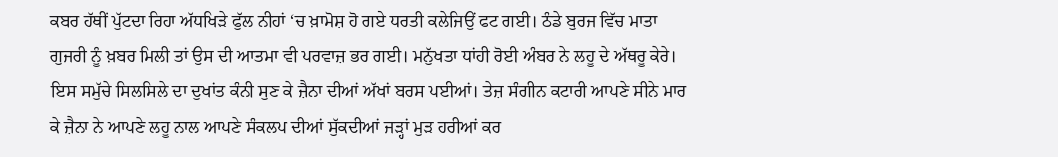ਕਬਰ ਹੱਥੀਂ ਪੁੱਟਦਾ ਰਿਹਾ ਅੱਧਖਿੜੇ ਫੁੱਲ ਨੀਹਾਂ ‘ਚ ਖ਼ਾਮੋਸ਼ ਹੋ ਗਏ ਧਰਤੀ ਕਲੇਜਿਉਂ ਫਟ ਗਈ। ਠੰਡੇ ਬੁਰਜ ਵਿੱਚ ਮਾਤਾ ਗੁਜਰੀ ਨੂੰ ਖ਼ਬਰ ਮਿਲੀ ਤਾਂ ਉਸ ਦੀ ਆਤਮਾ ਵੀ ਪਰਵਾਜ਼ ਭਰ ਗਈ। ਮਨੁੱਖਤਾ ਧਾਂਹੀ ਰੋਈ ਅੰਬਰ ਨੇ ਲਹੂ ਦੇ ਅੱਥਰੂ ਕੇਰੇ। ਇਸ ਸਮੁੱਚੇ ਸਿਲਸਿਲੇ ਦਾ ਦੁਖਾਂਤ ਕੰਨੀ ਸੁਣ ਕੇ ਜ਼ੈਨਾ ਦੀਆਂ ਅੱਖਾਂ ਬਰਸ ਪਈਆਂ। ਤੇਜ਼ ਸੰਗੀਨ ਕਟਾਰੀ ਆਪਣੇ ਸੀਨੇ ਮਾਰ ਕੇ ਜ਼ੈਨਾ ਨੇ ਆਪਣੇ ਲਹੂ ਨਾਲ ਆਪਣੇ ਸੰਕਲਪ ਦੀਆਂ ਸੁੱਕਦੀਆਂ ਜੜ੍ਹਾਂ ਮੁੜ ਹਰੀਆਂ ਕਰ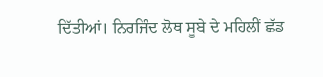ਦਿੱਤੀਆਂ। ਨਿਰਜਿੰਦ ਲੋਥ ਸੂਬੇ ਦੇ ਮਹਿਲੀਂ ਛੱਡ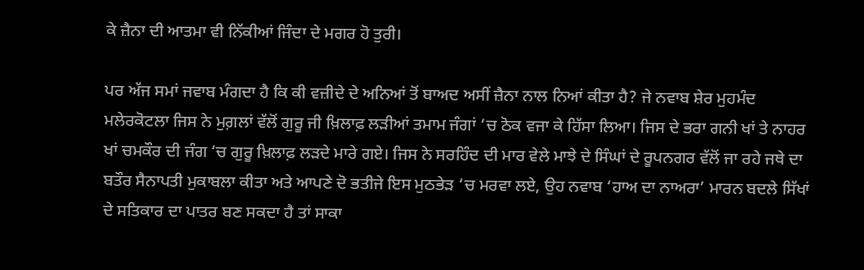ਕੇ ਜ਼ੈਨਾ ਦੀ ਆਤਮਾ ਵੀ ਨਿੱਕੀਆਂ ਜਿੰਦਾ ਦੇ ਮਗਰ ਹੋ ਤੁਰੀ।

ਪਰ ਅੱਜ ਸਮਾਂ ਜਵਾਬ ਮੰਗਦਾ ਹੈ ਕਿ ਕੀ ਵਜ਼ੀਦੇ ਦੇ ਅਨਿਆਂ ਤੋਂ ਬਾਅਦ ਅਸੀਂ ਜ਼ੈਨਾ ਨਾਲ ਨਿਆਂ ਕੀਤਾ ਹੈ? ਜੇ ਨਵਾਬ ਸ਼ੇਰ ਮੁਹਮੰਦ ਮਲੇਰਕੋਟਲਾ ਜਿਸ ਨੇ ਮੁਗ਼ਲਾਂ ਵੱਲੋਂ ਗੁਰੂ ਜੀ ਖ਼ਿਲਾਫ਼ ਲੜੀਆਂ ਤਮਾਮ ਜੰਗਾਂ ‘ਚ ਠੋਕ ਵਜਾ ਕੇ ਹਿੱਸਾ ਲਿਆ। ਜਿਸ ਦੇ ਭਰਾ ਗਨੀ ਖਾਂ ਤੇ ਨਾਹਰ ਖਾਂ ਚਮਕੌਰ ਦੀ ਜੰਗ ‘ਚ ਗੁਰੂ ਖ਼ਿਲਾਫ਼ ਲੜਦੇ ਮਾਰੇ ਗਏ। ਜਿਸ ਨੇ ਸਰਹਿੰਦ ਦੀ ਮਾਰ ਵੇਲੇ ਮਾਝੇ ਦੇ ਸਿੰਘਾਂ ਦੇ ਰੂਪਨਗਰ ਵੱਲੋਂ ਜਾ ਰਹੇ ਜਥੇ ਦਾ ਬਤੌਰ ਸੈਨਾਪਤੀ ਮੁਕਾਬਲਾ ਕੀਤਾ ਅਤੇ ਆਪਣੇ ਦੋ ਭਤੀਜੇ ਇਸ ਮੁਠਭੇੜ ‘ਚ ਮਰਵਾ ਲਏ, ਉਹ ਨਵਾਬ ‘ਹਾਅ ਦਾ ਨਾਅਰਾ’ ਮਾਰਨ ਬਦਲੇ ਸਿੱਖਾਂ ਦੇ ਸਤਿਕਾਰ ਦਾ ਪਾਤਰ ਬਣ ਸਕਦਾ ਹੈ ਤਾਂ ਸਾਕਾ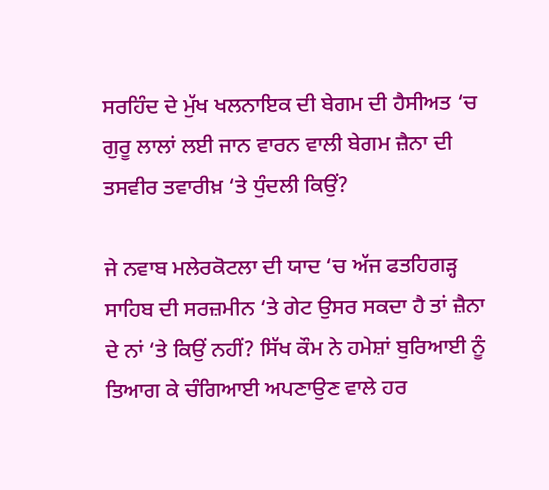ਸਰਹਿੰਦ ਦੇ ਮੁੱਖ ਖਲਨਾਇਕ ਦੀ ਬੇਗਮ ਦੀ ਹੈਸੀਅਤ ‘ਚ ਗੁਰੂ ਲਾਲਾਂ ਲਈ ਜਾਨ ਵਾਰਨ ਵਾਲੀ ਬੇਗਮ ਜ਼ੈਨਾ ਦੀ ਤਸਵੀਰ ਤਵਾਰੀਖ਼ ‘ਤੇ ਧੁੰਦਲੀ ਕਿਉਂ?

ਜੇ ਨਵਾਬ ਮਲੇਰਕੋਟਲਾ ਦੀ ਯਾਦ ‘ਚ ਅੱਜ ਫਤਹਿਗੜ੍ਹ ਸਾਹਿਬ ਦੀ ਸਰਜ਼ਮੀਨ ‘ਤੇ ਗੇਟ ਉਸਰ ਸਕਦਾ ਹੈ ਤਾਂ ਜ਼ੈਨਾ ਦੇ ਨਾਂ ‘ਤੇ ਕਿਉਂ ਨਹੀਂ? ਸਿੱਖ ਕੌਮ ਨੇ ਹਮੇਸ਼ਾਂ ਬੁਰਿਆਈ ਨੂੰ ਤਿਆਗ ਕੇ ਚੰਗਿਆਈ ਅਪਣਾਉਣ ਵਾਲੇ ਹਰ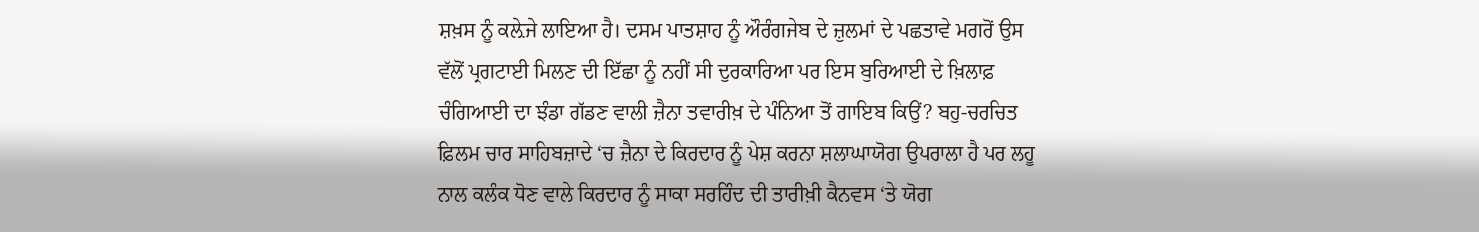ਸ਼ਖ਼ਸ ਨੂੰ ਕਲ਼ੇਜੇ ਲਾਇਆ ਹੈ। ਦਸਮ ਪਾਤਸ਼ਾਹ ਨੂੰ ਔਰੰਗਜੇਬ ਦੇ ਜ਼ੁਲਮਾਂ ਦੇ ਪਛਤਾਵੇ ਮਗਰੋਂ ਉਸ ਵੱਲੋਂ ਪ੍ਰਗਟਾਈ ਮਿਲਣ ਦੀ ਇੱਛਾ ਨੂੰ ਨਹੀਂ ਸੀ ਦੁਰਕਾਰਿਆ ਪਰ ਇਸ ਬੁਰਿਆਈ ਦੇ ਖ਼ਿਲਾਫ਼ ਚੰਗਿਆਈ ਦਾ ਝੰਡਾ ਗੱਡਣ ਵਾਲੀ ਜ਼ੈਨਾ ਤਵਾਰੀਖ਼ ਦੇ ਪੰਨਿਆ ਤੋਂ ਗਾਇਬ ਕਿਉਂ? ਬਹੁ-ਚਰਚਿਤ ਫ਼ਿਲਮ ਚਾਰ ਸਾਹਿਬਜ਼ਾਦੇ ‘ਚ ਜ਼ੈਨਾ ਦੇ ਕਿਰਦਾਰ ਨੂੰ ਪੇਸ਼ ਕਰਨਾ ਸ਼ਲਾਘਾਯੋਗ ਉਪਰਾਲਾ ਹੈ ਪਰ ਲਹੂ ਨਾਲ ਕਲੰਕ ਧੋਣ ਵਾਲੇ ਕਿਰਦਾਰ ਨੂੰ ਸਾਕਾ ਸਰਹਿੰਦ ਦੀ ਤਾਰੀਖ਼ੀ ਕੈਨਵਸ ‘ਤੇ ਯੋਗ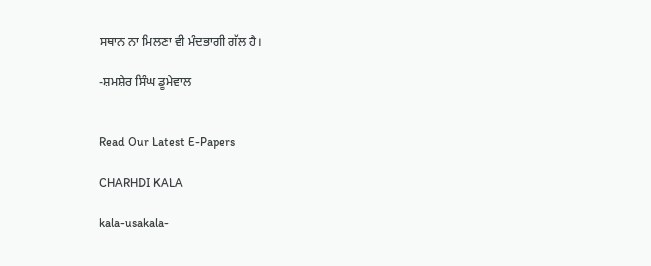ਸਥਾਨ ਨਾ ਮਿਲਣਾ ਵੀ ਮੰਦਭਾਗੀ ਗੱਲ ਹੈ।

-ਸ਼ਮਸ਼ੇਰ ਸਿੰਘ ਡੂਮੇਵਾਲ


Read Our Latest E-Papers

CHARHDI KALA

kala-usakala-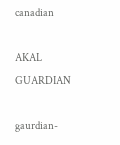canadian

AKAL GUARDIAN

gaurdian-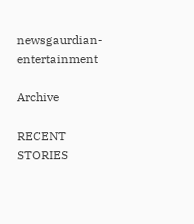newsgaurdian-entertainment

Archive

RECENT STORIES